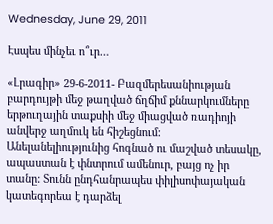Wednesday, June 29, 2011

Էսպես մինչեւ ո՞ւր…

«Լրագիր» 29-6-2011- Բազմերեսանիության բարդույթի մեջ թաղված ճղճիմ քննարկումները երթուղային տաքսիի մեջ միացված ռադիոյի անվերջ աղմուկ են հիշեցնում: Անելանելիությունից հոգնած ու մաշված տեսակը, ապաստան է փնտրում ամենուր, բայց ոչ իր տանը: Տունն ընդհանրապես փիլիսոփայական կատեգորեա է դարձել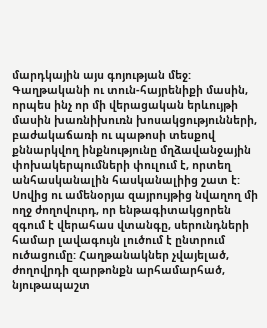մարդկային այս գոյության մեջ:
Գաղթականի ու տուն-հայրենիքի մասին, որպես ինչ որ մի վերացական երևույթի մասին խառնիխուռն խոսակցությունների, բաժակաճառի ու պաթոսի տեսքով քննարկվող ինքնությունը մղձավանջային փոխակերպումների փուլում է, որտեղ անհասկանալին հասկանալիից շատ է:
Սովից ու ամենօրյա զայրույթից նվաղող մի ողջ ժողովուրդ, որ ենթագիտակցորեն զգում է վերահաս վտանգը, սերունդների համար լավագույն լուծում է ընտրում ուծացումը: Հաղթանակներ չվայելած, ժողովրդի զարթոնքն արհամարհած, նյութապաշտ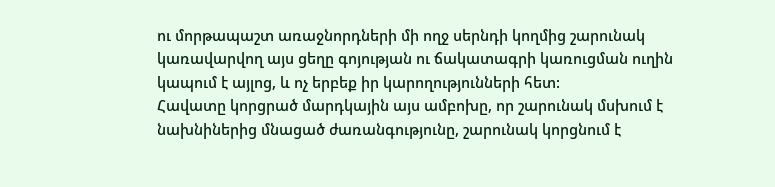ու մորթապաշտ առաջնորդների մի ողջ սերնդի կողմից շարունակ կառավարվող այս ցեղը գոյության ու ճակատագրի կառուցման ուղին կապում է այլոց, և ոչ երբեք իր կարողությունների հետ:
Հավատը կորցրած մարդկային այս ամբոխը, որ շարունակ մսխում է նախնիներից մնացած ժառանգությունը, շարունակ կորցնում է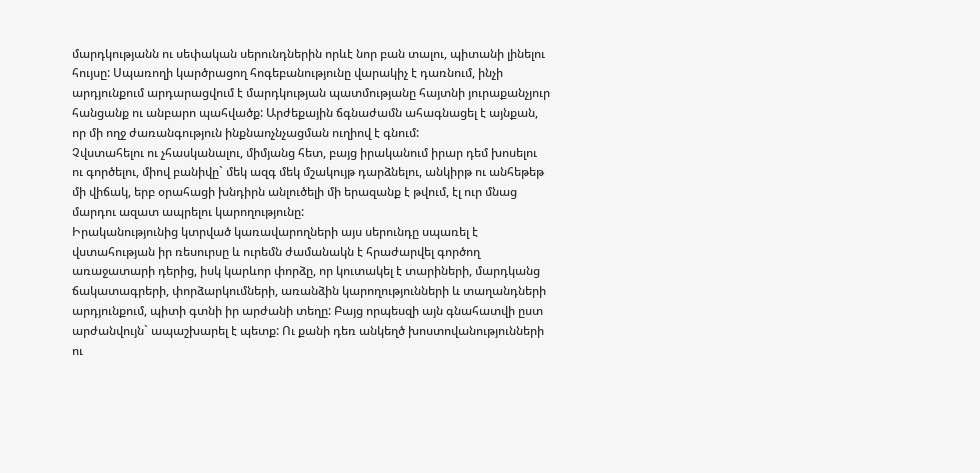մարդկությանն ու սեփական սերունդներին որևէ նոր բան տալու, պիտանի լինելու հույսը: Սպառողի կարծրացող հոգեբանությունը վարակիչ է դառնում, ինչի արդյունքում արդարացվում է մարդկության պատմությանը հայտնի յուրաքանչյուր հանցանք ու անբարո պահվածք: Արժեքային ճգնաժամն ահագնացել է այնքան, որ մի ողջ ժառանգություն ինքնաոչնչացման ուղիով է գնում:
Չվստահելու ու չհասկանալու, միմյանց հետ, բայց իրականում իրար դեմ խոսելու ու գործելու, միով բանիվը` մեկ ազգ մեկ մշակույթ դարձնելու, անկիրթ ու անհեթեթ մի վիճակ, երբ օրահացի խնդիրն անլուծելի մի երազանք է թվում, էլ ուր մնաց մարդու ազատ ապրելու կարողությունը:
Իրականությունից կտրված կառավարողների այս սերունդը սպառել է վստահության իր ռեսուրսը և ուրեմն ժամանակն է հրաժարվել գործող առաջատարի դերից, իսկ կարևոր փորձը, որ կուտակել է տարիների, մարդկանց ճակատագրերի, փորձարկումների, առանձին կարողությունների և տաղանդների արդյունքում, պիտի գտնի իր արժանի տեղը: Բայց որպեսզի այն գնահատվի ըստ արժանվույն` ապաշխարել է պետք: Ու քանի դեռ անկեղծ խոստովանությունների ու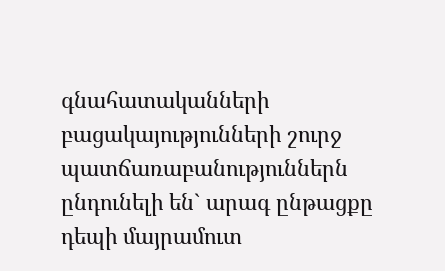գնահատականների բացակայությունների շուրջ պատճառաբանություններն ընդունելի են` արագ ընթացքը դեպի մայրամուտ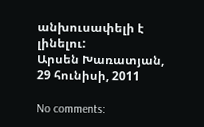անխուսափելի է լինելու:
Արսեն Խառատյան, 29 հունիսի, 2011

No comments: